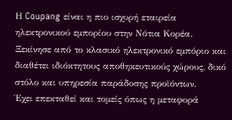Η Coupang είναι η πιο ισχυρή εταιρεία ηλεκτρονικού εμπορίου στην Νότια Κορέα. Ξεκίνησε από το κλασικό ηλεκτρονικό εμπόριο και διαθέτει ιδιόκτητους αποθηκευτικούς χώρους, δικό στόλο και υπηρεσία παράδοσης προϊόντων.
Έχει επεκταθεί και τομείς όπως η μεταφορά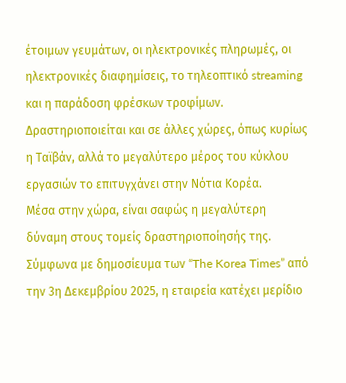έτοιμων γευμάτων, οι ηλεκτρονικές πληρωμές, οι ηλεκτρονικές διαφημίσεις, το τηλεοπτικό streaming και η παράδοση φρέσκων τροφίμων. Δραστηριοποιείται και σε άλλες χώρες, όπως κυρίως η Ταϊβάν, αλλά το μεγαλύτερο μέρος του κύκλου εργασιών το επιτυγχάνει στην Νότια Κορέα.
Μέσα στην χώρα, είναι σαφώς η μεγαλύτερη δύναμη στους τομείς δραστηριοποίησής της. Σύμφωνα με δημοσίευμα των “The Korea Times” από την 3η Δεκεμβρίου 2025, η εταιρεία κατέχει μερίδιο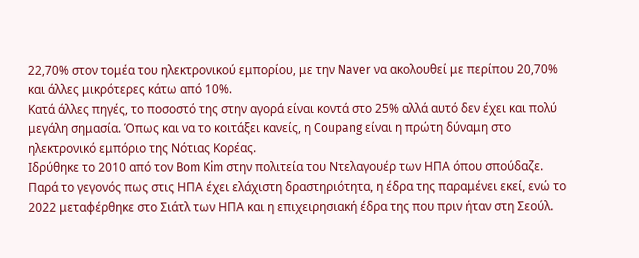22,70% στον τομέα του ηλεκτρονικού εμπορίου, με την Naver να ακολουθεί με περίπου 20,70% και άλλες μικρότερες κάτω από 10%.
Κατά άλλες πηγές, το ποσοστό της στην αγορά είναι κοντά στο 25% αλλά αυτό δεν έχει και πολύ μεγάλη σημασία. Όπως και να το κοιτάξει κανείς, η Coupang είναι η πρώτη δύναμη στο ηλεκτρονικό εμπόριο της Νότιας Κορέας.
Ιδρύθηκε το 2010 από τον Bom Kim στην πολιτεία του Ντελαγουέρ των ΗΠΑ όπου σπούδαζε. Παρά το γεγονός πως στις ΗΠΑ έχει ελάχιστη δραστηριότητα, η έδρα της παραμένει εκεί, ενώ το 2022 μεταφέρθηκε στο Σιάτλ των ΗΠΑ και η επιχειρησιακή έδρα της που πριν ήταν στη Σεούλ.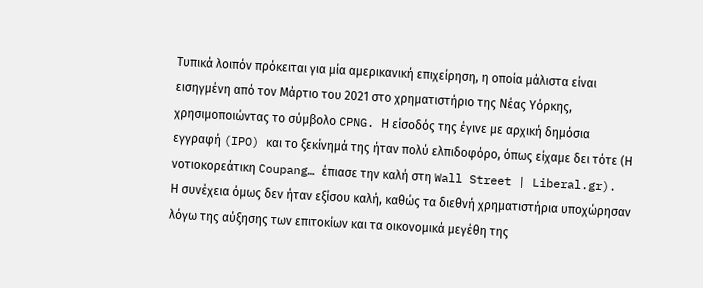Τυπικά λοιπόν πρόκειται για μία αμερικανική επιχείρηση, η οποία μάλιστα είναι εισηγμένη από τον Μάρτιο του 2021 στο χρηματιστήριο της Νέας Υόρκης, χρησιμοποιώντας το σύμβολο CPNG. Η είσοδός της έγινε με αρχική δημόσια εγγραφή (IPO) και το ξεκίνημά της ήταν πολύ ελπιδοφόρο, όπως είχαμε δει τότε (Η νοτιοκορεάτικη Coupang… έπιασε την καλή στη Wall Street | Liberal.gr).
Η συνέχεια όμως δεν ήταν εξίσου καλή, καθώς τα διεθνή χρηματιστήρια υποχώρησαν λόγω της αύξησης των επιτοκίων και τα οικονομικά μεγέθη της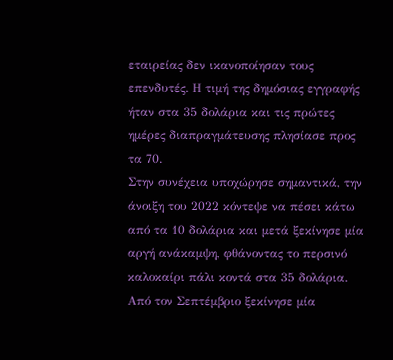εταιρείας δεν ικανοποίησαν τους επενδυτές. Η τιμή της δημόσιας εγγραφής ήταν στα 35 δολάρια και τις πρώτες ημέρες διαπραγμάτευσης πλησίασε προς τα 70.
Στην συνέχεια υποχώρησε σημαντικά, την άνοιξη του 2022 κόντεψε να πέσει κάτω από τα 10 δολάρια και μετά ξεκίνησε μία αργή ανάκαμψη, φθάνοντας το περσινό καλοκαίρι πάλι κοντά στα 35 δολάρια. Από τον Σεπτέμβριο ξεκίνησε μία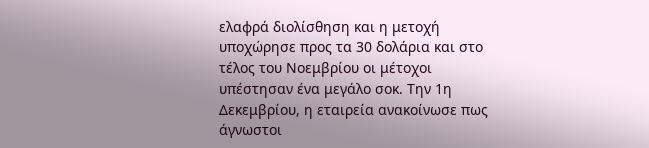ελαφρά διολίσθηση και η μετοχή υποχώρησε προς τα 30 δολάρια και στο τέλος του Νοεμβρίου οι μέτοχοι υπέστησαν ένα μεγάλο σοκ. Την 1η Δεκεμβρίου, η εταιρεία ανακοίνωσε πως άγνωστοι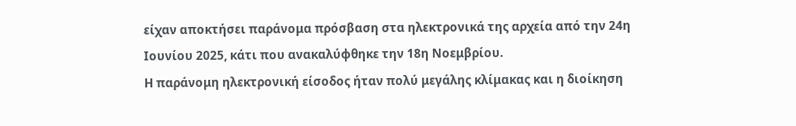είχαν αποκτήσει παράνομα πρόσβαση στα ηλεκτρονικά της αρχεία από την 24η Ιουνίου 2025, κάτι που ανακαλύφθηκε την 18η Νοεμβρίου.
Η παράνομη ηλεκτρονική είσοδος ήταν πολύ μεγάλης κλίμακας και η διοίκηση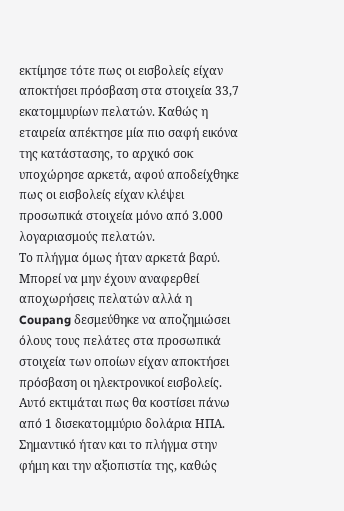εκτίμησε τότε πως οι εισβολείς είχαν αποκτήσει πρόσβαση στα στοιχεία 33,7 εκατομμυρίων πελατών. Καθώς η εταιρεία απέκτησε μία πιο σαφή εικόνα της κατάστασης, το αρχικό σοκ υποχώρησε αρκετά, αφού αποδείχθηκε πως οι εισβολείς είχαν κλέψει προσωπικά στοιχεία μόνο από 3.000 λογαριασμούς πελατών.
Το πλήγμα όμως ήταν αρκετά βαρύ. Μπορεί να μην έχουν αναφερθεί αποχωρήσεις πελατών αλλά η Coupang δεσμεύθηκε να αποζημιώσει όλους τους πελάτες στα προσωπικά στοιχεία των οποίων είχαν αποκτήσει πρόσβαση οι ηλεκτρονικοί εισβολείς. Αυτό εκτιμάται πως θα κοστίσει πάνω από 1 δισεκατομμύριο δολάρια ΗΠΑ. Σημαντικό ήταν και το πλήγμα στην φήμη και την αξιοπιστία της, καθώς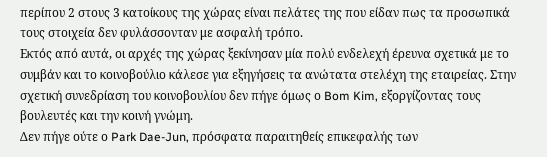περίπου 2 στους 3 κατοίκους της χώρας είναι πελάτες της που είδαν πως τα προσωπικά τους στοιχεία δεν φυλάσσονταν με ασφαλή τρόπο.
Εκτός από αυτά, οι αρχές της χώρας ξεκίνησαν μία πολύ ενδελεχή έρευνα σχετικά με το συμβάν και το κοινοβούλιο κάλεσε για εξηγήσεις τα ανώτατα στελέχη της εταιρείας. Στην σχετική συνεδρίαση του κοινοβουλίου δεν πήγε όμως ο Bom Kim, εξοργίζοντας τους βουλευτές και την κοινή γνώμη.
Δεν πήγε ούτε ο Park Dae-Jun, πρόσφατα παραιτηθείς επικεφαλής των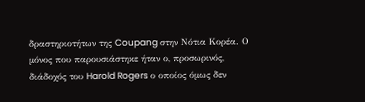δραστηριοτήτων της Coupang στην Νότια Κορέα. Ο μόνος που παρουσιάστηκε ήταν ο, προσωρινός, διάδοχός του Harold Rogers ο οποίος όμως δεν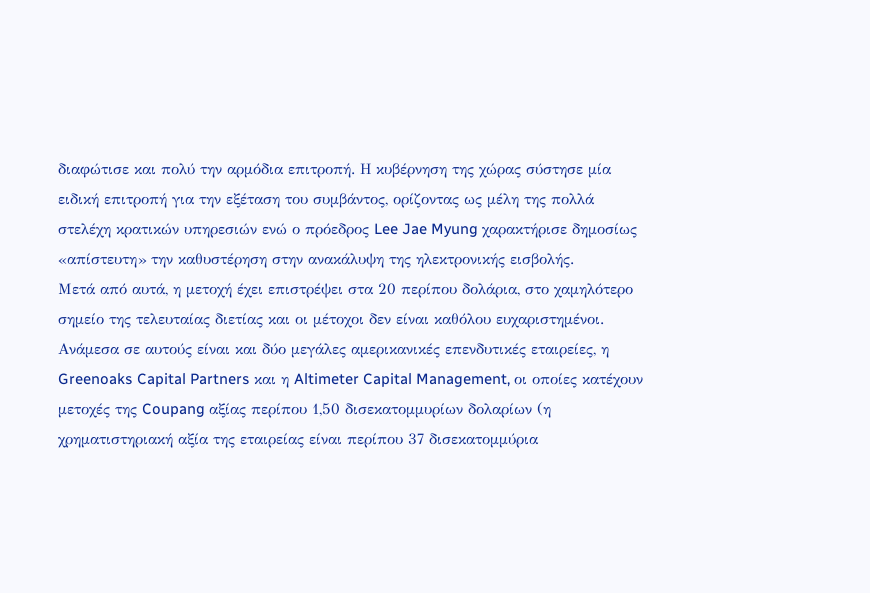διαφώτισε και πολύ την αρμόδια επιτροπή. Η κυβέρνηση της χώρας σύστησε μία ειδική επιτροπή για την εξέταση του συμβάντος, ορίζοντας ως μέλη της πολλά στελέχη κρατικών υπηρεσιών ενώ ο πρόεδρος Lee Jae Myung χαρακτήρισε δημοσίως «απίστευτη» την καθυστέρηση στην ανακάλυψη της ηλεκτρονικής εισβολής.
Μετά από αυτά, η μετοχή έχει επιστρέψει στα 20 περίπου δολάρια, στο χαμηλότερο σημείο της τελευταίας διετίας και οι μέτοχοι δεν είναι καθόλου ευχαριστημένοι. Ανάμεσα σε αυτούς είναι και δύο μεγάλες αμερικανικές επενδυτικές εταιρείες, η Greenoaks Capital Partners και η Altimeter Capital Management, οι οποίες κατέχουν μετοχές της Coupang αξίας περίπου 1,50 δισεκατομμυρίων δολαρίων (η χρηματιστηριακή αξία της εταιρείας είναι περίπου 37 δισεκατομμύρια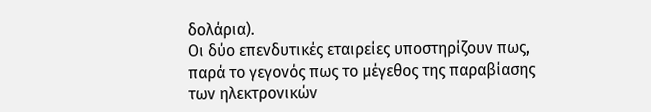δολάρια).
Οι δύο επενδυτικές εταιρείες υποστηρίζουν πως, παρά το γεγονός πως το μέγεθος της παραβίασης των ηλεκτρονικών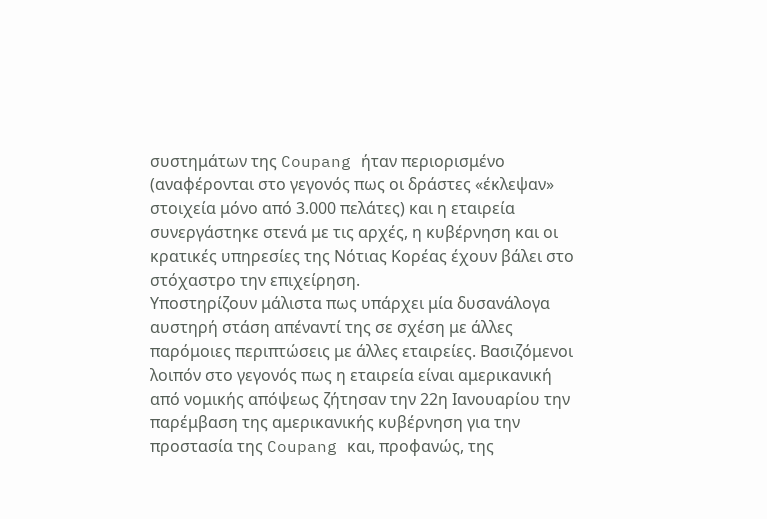συστημάτων της Coupang ήταν περιορισμένο (αναφέρονται στο γεγονός πως οι δράστες «έκλεψαν» στοιχεία μόνο από 3.000 πελάτες) και η εταιρεία συνεργάστηκε στενά με τις αρχές, η κυβέρνηση και οι κρατικές υπηρεσίες της Νότιας Κορέας έχουν βάλει στο στόχαστρο την επιχείρηση.
Υποστηρίζουν μάλιστα πως υπάρχει μία δυσανάλογα αυστηρή στάση απέναντί της σε σχέση με άλλες παρόμοιες περιπτώσεις με άλλες εταιρείες. Βασιζόμενοι λοιπόν στο γεγονός πως η εταιρεία είναι αμερικανική από νομικής απόψεως ζήτησαν την 22η Ιανουαρίου την παρέμβαση της αμερικανικής κυβέρνηση για την προστασία της Coupang και, προφανώς, της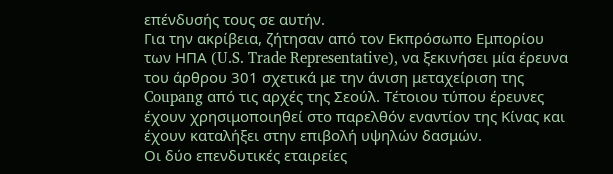επένδυσής τους σε αυτήν.
Για την ακρίβεια, ζήτησαν από τον Εκπρόσωπο Εμπορίου των ΗΠΑ (U.S. Trade Representative), να ξεκινήσει μία έρευνα του άρθρου 301 σχετικά με την άνιση μεταχείριση της Coupang από τις αρχές της Σεούλ. Τέτοιου τύπου έρευνες έχουν χρησιμοποιηθεί στο παρελθόν εναντίον της Κίνας και έχουν καταλήξει στην επιβολή υψηλών δασμών.
Οι δύο επενδυτικές εταιρείες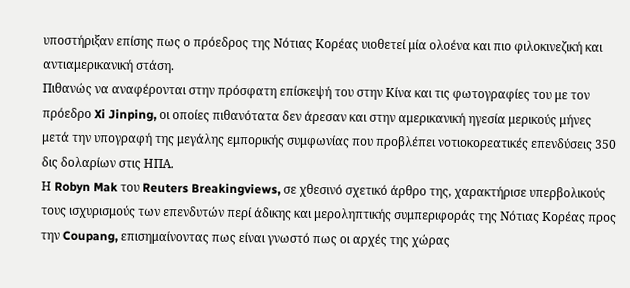υποστήριξαν επίσης πως ο πρόεδρος της Νότιας Κορέας υιοθετεί μία ολοένα και πιο φιλοκινεζική και αντιαμερικανική στάση.
Πιθανώς να αναφέρονται στην πρόσφατη επίσκεψή του στην Κίνα και τις φωτογραφίες του με τον πρόεδρο Xi Jinping, οι οποίες πιθανότατα δεν άρεσαν και στην αμερικανική ηγεσία μερικούς μήνες μετά την υπογραφή της μεγάλης εμπορικής συμφωνίας που προβλέπει νοτιοκορεατικές επενδύσεις 350 δις δολαρίων στις ΗΠΑ.
Η Robyn Mak του Reuters Breakingviews, σε χθεσινό σχετικό άρθρο της, χαρακτήρισε υπερβολικούς τους ισχυρισμούς των επενδυτών περί άδικης και μεροληπτικής συμπεριφοράς της Νότιας Κορέας προς την Coupang, επισημαίνοντας πως είναι γνωστό πως οι αρχές της χώρας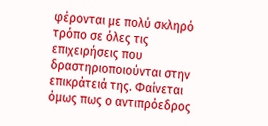φέρονται με πολύ σκληρό τρόπο σε όλες τις επιχειρήσεις που δραστηριοποιούνται στην επικράτειά της. Φαίνεται όμως πως ο αντιπρόεδρος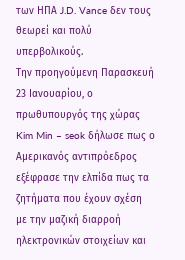των ΗΠΑ J.D. Vance δεν τους θεωρεί και πολύ υπερβολικούς.
Την προηγούμενη Παρασκευή 23 Ιανουαρίου, ο πρωθυπουργός της χώρας Kim Min – seok δήλωσε πως ο Αμερικανός αντιπρόεδρος εξέφρασε την ελπίδα πως τα ζητήματα που έχουν σχέση με την μαζική διαρροή ηλεκτρονικών στοιχείων και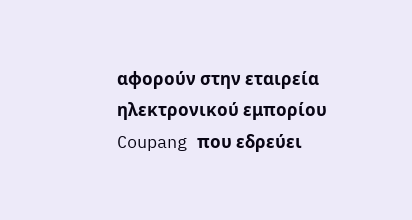αφορούν στην εταιρεία ηλεκτρονικού εμπορίου Coupang που εδρεύει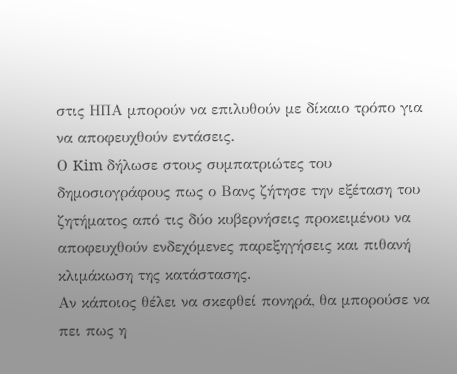στις ΗΠΑ μπορούν να επιλυθούν με δίκαιο τρόπο για να αποφευχθούν εντάσεις.
Ο Kim δήλωσε στους συμπατριώτες του δημοσιογράφους πως ο Βανς ζήτησε την εξέταση του ζητήματος από τις δύο κυβερνήσεις προκειμένου να αποφευχθούν ενδεχόμενες παρεξηγήσεις και πιθανή κλιμάκωση της κατάστασης.
Αν κάποιος θέλει να σκεφθεί πονηρά, θα μπορούσε να πει πως η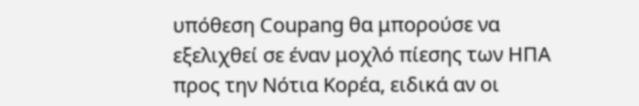υπόθεση Coupang θα μπορούσε να εξελιχθεί σε έναν μοχλό πίεσης των ΗΠΑ προς την Νότια Κορέα, ειδικά αν οι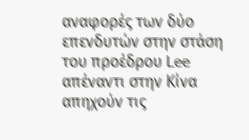αναφορές των δύο επενδυτών στην στάση του προέδρου Lee απέναντι στην Κίνα απηχούν τις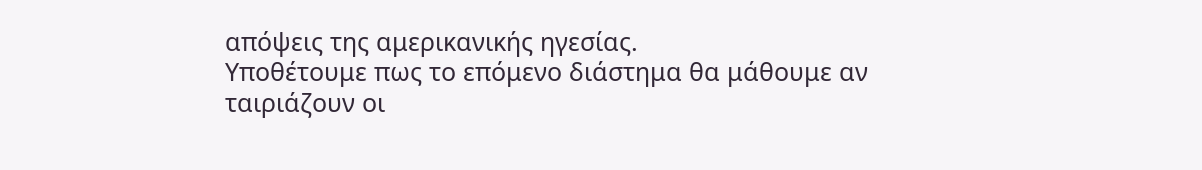απόψεις της αμερικανικής ηγεσίας.
Υποθέτουμε πως το επόμενο διάστημα θα μάθουμε αν ταιριάζουν οι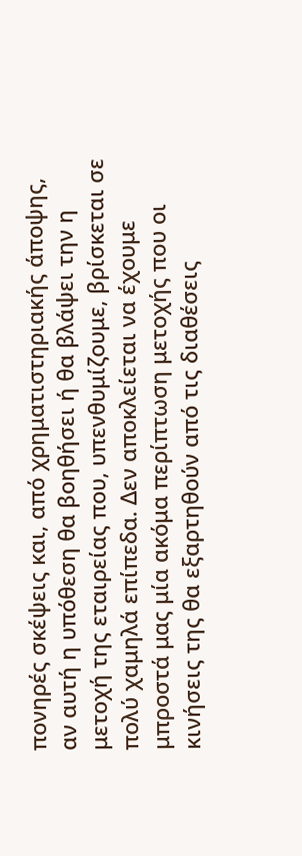πονηρές σκέψεις και, από χρηματιστηριακής άποψης, αν αυτή η υπόθεση θα βοηθήσει ή θα βλάψει την η μετοχή της εταιρείας που, υπενθυμίζουμε, βρίσκεται σε πολύ χαμηλά επίπεδα. Δεν αποκλείεται να έχουμε μπροστά μας μία ακόμα περίπτωση μετοχής που οι κινήσεις της θα εξαρτηθούν από τις διαθέσεις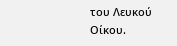του Λευκού Οίκου.